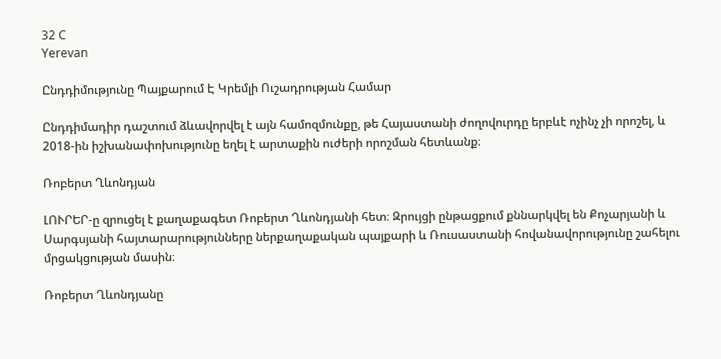32 C
Yerevan

Ընդդիմությունը Պայքարում Է Կրեմլի Ուշադրության Համար

Ընդդիմադիր դաշտում ձևավորվել է այն համոզմունքը, թե Հայաստանի ժողովուրդը երբևէ ոչինչ չի որոշել, և 2018-ին իշխանափոխությունը եղել է արտաքին ուժերի որոշման հետևանք։

Ռոբերտ Ղևոնդյան

ԼՈՒՐԵՐ‑ը զրուցել է քաղաքագետ Ռոբերտ Ղևոնդյանի հետ։ Զրույցի ընթացքում քննարկվել են Քոչարյանի և Սարգսյանի հայտարարությունները ներքաղաքական պայքարի և Ռուսաստանի հովանավորությունը շահելու մրցակցության մասին։

Ռոբերտ Ղևոնդյանը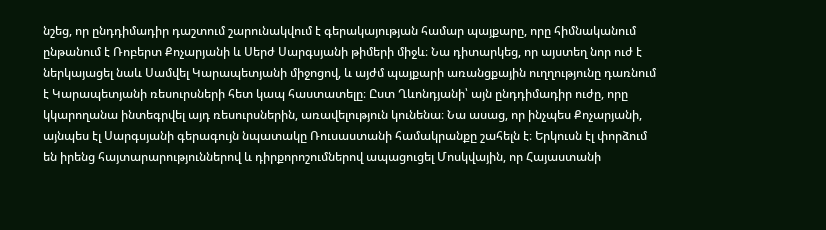նշեց, որ ընդդիմադիր դաշտում շարունակվում է գերակայության համար պայքարը, որը հիմնականում ընթանում է Ռոբերտ Քոչարյանի և Սերժ Սարգսյանի թիմերի միջև։ Նա դիտարկեց, որ այստեղ նոր ուժ է ներկայացել նաև Սամվել Կարապետյանի միջոցով, և այժմ պայքարի առանցքային ուղղությունը դառնում է Կարապետյանի ռեսուրսների հետ կապ հաստատելը։ Ըստ Ղևոնդյանի՝ այն ընդդիմադիր ուժը, որը կկարողանա ինտեգրվել այդ ռեսուրսներին, առավելություն կունենա։ Նա ասաց, որ ինչպես Քոչարյանի, այնպես էլ Սարգսյանի գերագույն նպատակը Ռուսաստանի համակրանքը շահելն է։ Երկուսն էլ փորձում են իրենց հայտարարություններով և դիրքորոշումներով ապացուցել Մոսկվային, որ Հայաստանի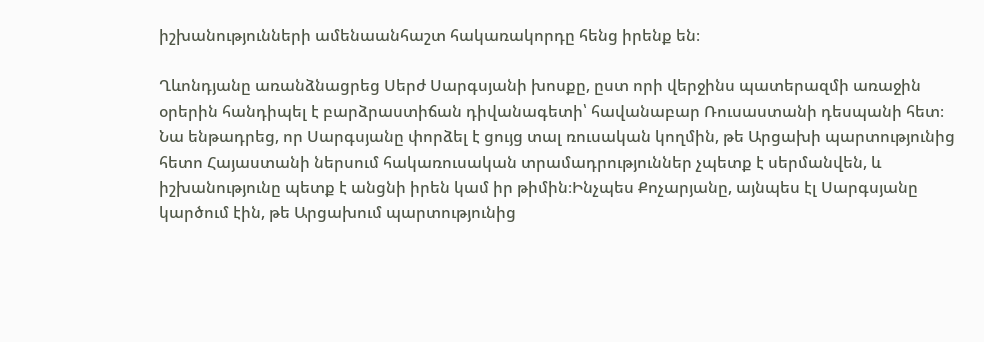իշխանությունների ամենաանհաշտ հակառակորդը հենց իրենք են։

Ղևոնդյանը առանձնացրեց Սերժ Սարգսյանի խոսքը, ըստ որի վերջինս պատերազմի առաջին օրերին հանդիպել է բարձրաստիճան դիվանագետի՝ հավանաբար Ռուսաստանի դեսպանի հետ։ Նա ենթադրեց, որ Սարգսյանը փորձել է ցույց տալ ռուսական կողմին, թե Արցախի պարտությունից հետո Հայաստանի ներսում հակառուսական տրամադրություններ չպետք է սերմանվեն, և իշխանությունը պետք է անցնի իրեն կամ իր թիմին։Ինչպես Քոչարյանը, այնպես էլ Սարգսյանը կարծում էին, թե Արցախում պարտությունից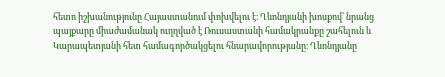հետո իշխանությունը Հայաստանում փոխվելու է։ Ղևոնդյանի խոսքով՝ նրանց պայքարը միաժամանակ ուղղված է Ռուսաստանի համակրանքը շահելուն և Կարապետյանի հետ համագործակցելու հնարավորությանը։ Ղևոնդյանը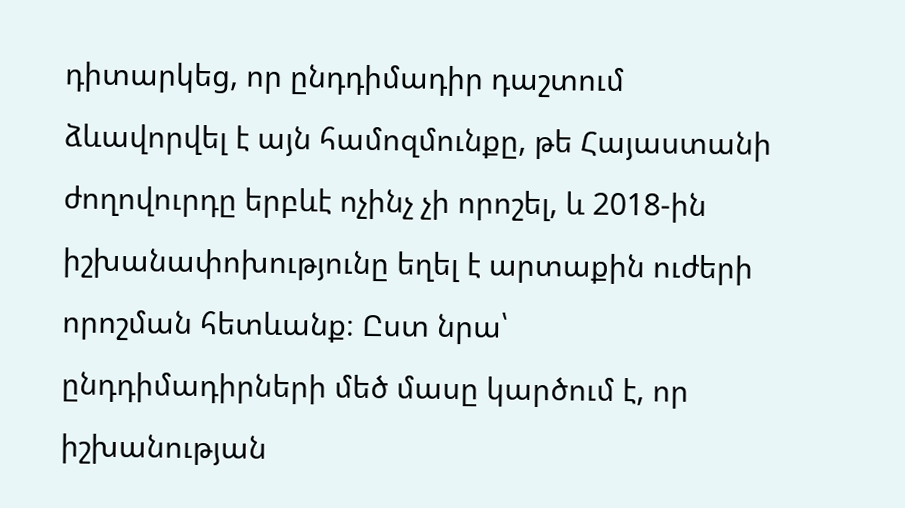դիտարկեց, որ ընդդիմադիր դաշտում ձևավորվել է այն համոզմունքը, թե Հայաստանի ժողովուրդը երբևէ ոչինչ չի որոշել, և 2018-ին իշխանափոխությունը եղել է արտաքին ուժերի որոշման հետևանք։ Ըստ նրա՝ ընդդիմադիրների մեծ մասը կարծում է, որ իշխանության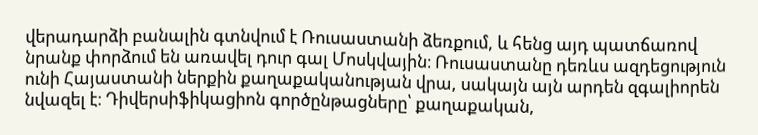վերադարձի բանալին գտնվում է Ռուսաստանի ձեռքում, և հենց այդ պատճառով նրանք փորձում են առավել դուր գալ Մոսկվային։ Ռուսաստանը դեռևս ազդեցություն ունի Հայաստանի ներքին քաղաքականության վրա, սակայն այն արդեն զգալիորեն նվազել է։ Դիվերսիֆիկացիոն գործընթացները՝ քաղաքական,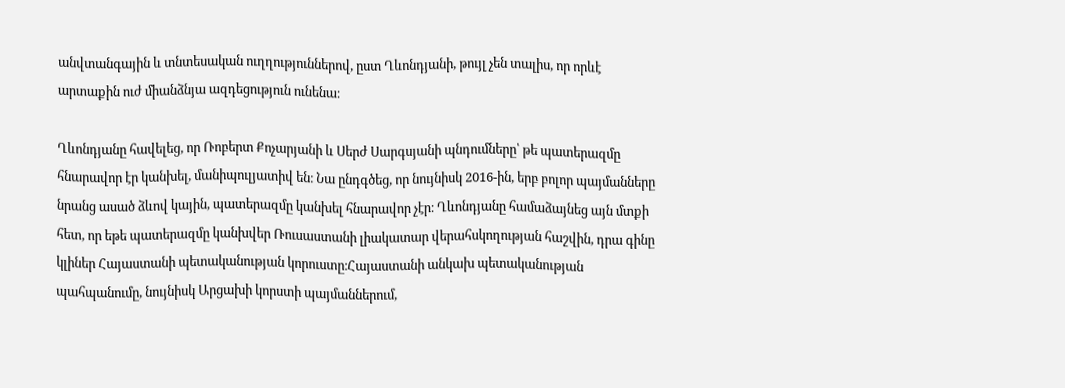անվտանգային և տնտեսական ուղղություններով, ըստ Ղևոնդյանի, թույլ չեն տալիս, որ որևէ արտաքին ուժ միանձնյա ազդեցություն ունենա։

Ղևոնդյանը հավելեց, որ Ռոբերտ Քոչարյանի և Սերժ Սարգսյանի պնդումները՝ թե պատերազմը հնարավոր էր կանխել, մանիպուլյատիվ են։ Նա ընդգծեց, որ նույնիսկ 2016-ին, երբ բոլոր պայմանները նրանց ասած ձևով կային, պատերազմը կանխել հնարավոր չէր։ Ղևոնդյանը համաձայնեց այն մտքի հետ, որ եթե պատերազմը կանխվեր Ռուսաստանի լիակատար վերահսկողության հաշվին, դրա գինը կլիներ Հայաստանի պետականության կորուստը։Հայաստանի անկախ պետականության պահպանումը, նույնիսկ Արցախի կորստի պայմաններում,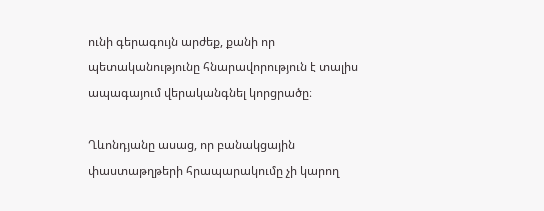ունի գերագույն արժեք, քանի որ պետականությունը հնարավորություն է տալիս ապագայում վերականգնել կորցրածը։

Ղևոնդյանը ասաց, որ բանակցային փաստաթղթերի հրապարակումը չի կարող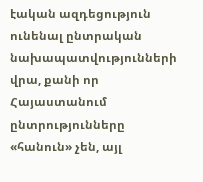էական ազդեցություն ունենալ ընտրական նախապատվությունների վրա, քանի որ Հայաստանում ընտրությունները «հանուն» չեն, այլ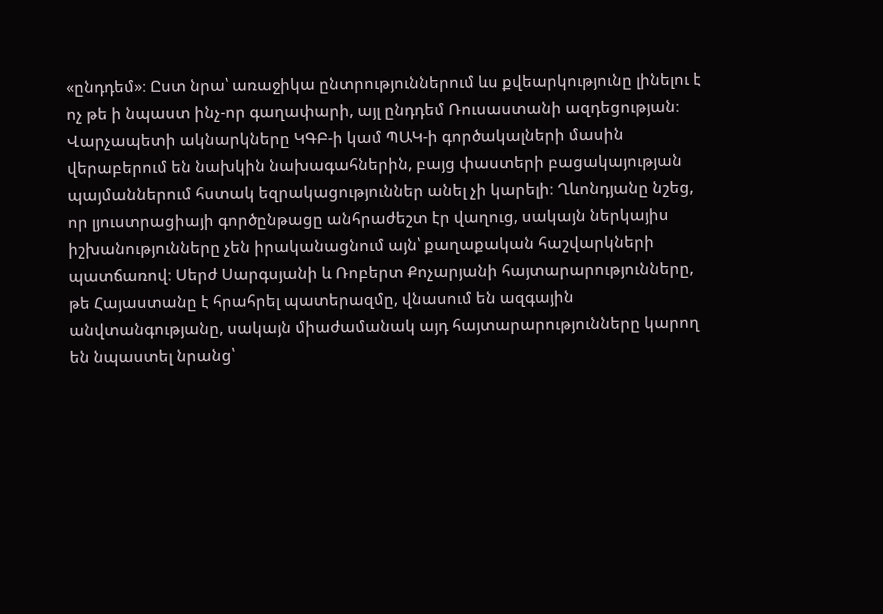«ընդդեմ»։ Ըստ նրա՝ առաջիկա ընտրություններում ևս քվեարկությունը լինելու է ոչ թե ի նպաստ ինչ-որ գաղափարի, այլ ընդդեմ Ռուսաստանի ազդեցության։ Վարչապետի ակնարկները ԿԳԲ‑ի կամ ՊԱԿ‑ի գործակալների մասին վերաբերում են նախկին նախագահներին, բայց փաստերի բացակայության պայմաններում հստակ եզրակացություններ անել չի կարելի։ Ղևոնդյանը նշեց, որ լյուստրացիայի գործընթացը անհրաժեշտ էր վաղուց, սակայն ներկայիս իշխանությունները չեն իրականացնում այն՝ քաղաքական հաշվարկների պատճառով։ Սերժ Սարգսյանի և Ռոբերտ Քոչարյանի հայտարարությունները, թե Հայաստանը է հրահրել պատերազմը, վնասում են ազգային անվտանգությանը, սակայն միաժամանակ այդ հայտարարությունները կարող են նպաստել նրանց՝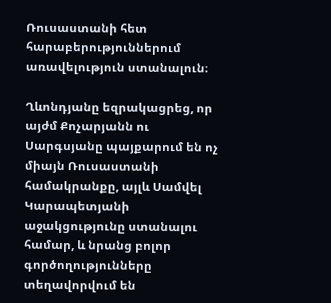Ռուսաստանի հետ հարաբերություններում առավելություն ստանալուն։

Ղևոնդյանը եզրակացրեց, որ այժմ Քոչարյանն ու Սարգսյանը պայքարում են ոչ միայն Ռուսաստանի համակրանքը, այլև Սամվել Կարապետյանի աջակցությունը ստանալու համար, և նրանց բոլոր գործողությունները տեղավորվում են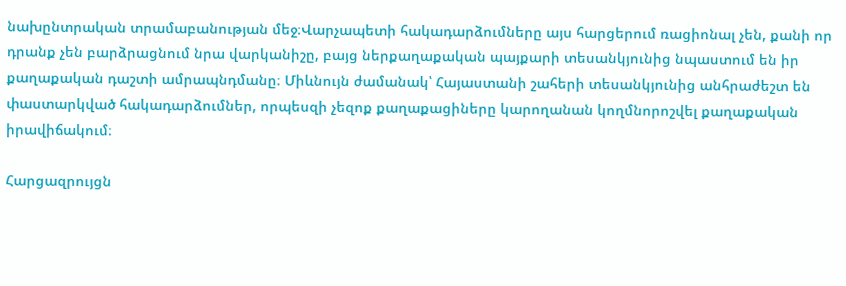նախընտրական տրամաբանության մեջ։Վարչապետի հակադարձումները այս հարցերում ռացիոնալ չեն, քանի որ դրանք չեն բարձրացնում նրա վարկանիշը, բայց ներքաղաքական պայքարի տեսանկյունից նպաստում են իր քաղաքական դաշտի ամրապնդմանը։ Միևնույն ժամանակ՝ Հայաստանի շահերի տեսանկյունից անհրաժեշտ են փաստարկված հակադարձումներ, որպեսզի չեզոք քաղաքացիները կարողանան կողմնորոշվել քաղաքական իրավիճակում։

Հարցազրույցն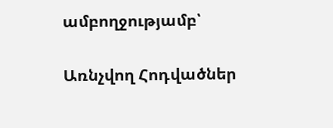ամբողջությամբ՝

Առնչվող Հոդվածներ